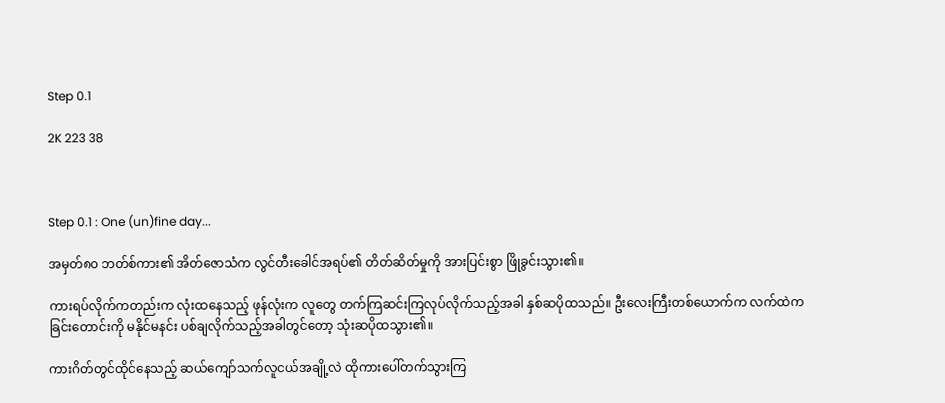Step 0.1

2K 223 38



Step 0.1 : One (un)fine day...

အမှတ်၈၀ ဘတ်စ်ကား၏ အိတ်ဇောသံက လွင်တီးခေါင်အရပ်၏ တိတ်ဆိတ်မှုကို အားပြင်းစွာ ဖြိုခွင်းသွား၏။

ကားရပ်လိုက်ကတည်းက လုံးထ‌နေသည့် ဖုန်လုံးက လူတွေ တက်ကြဆင်းကြလုပ်လိုက်သည့်အခါ နှစ်ဆပိုထသည်။ ဦးလေးကြီးတစ်ယောက်က လက်ထဲက ခြင်းတောင်းကို မနိုင်မနင်း ပစ်ချလိုက်သည့်အခါတွင်တော့ သုံးဆပိုထသွား၏။

ကားဂိတ်တွင်ထိုင်နေသည့် ဆယ်ကျော်သက်လူငယ်အချို့လဲ ထိုကားပေါ်တက်သွားကြ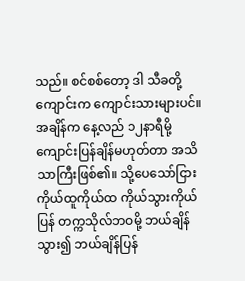သည်။ စင်စစ်တော့ ဒါ သီခတို့ ကျောင်းက ကျောင်းသားများပင်။ အချိန်က နေ့လည် ၁၂နာရီမို့ ကျောင်းပြန်ချိန်မဟုတ်တာ အသိသာကြီးဖြစ်၏။ သို့ပေသော်ငြား ကိုယ်ထူကိုယ်ထ ကိုယ်သွားကိုယ်ပြန် တက္ကသိုလ်ဘဝမို့ ဘယ်ချိန်သွား၍ ဘယ်ချိန်ပြန်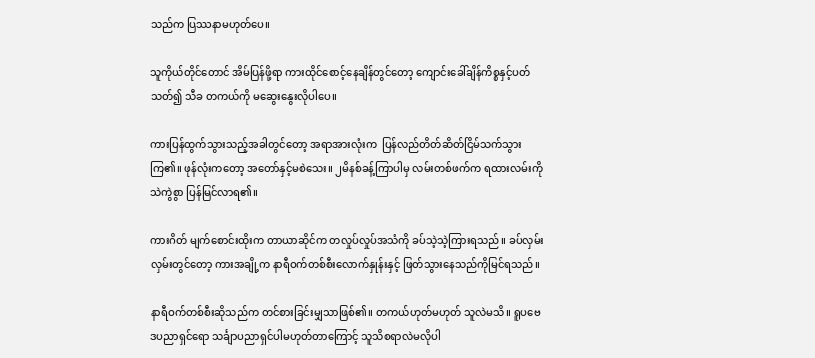သည်က ပြဿနာမဟုတ်ပေ။

သူကိုယ်တိုင်တောင် အိမ်ပြန်ဖို့ရာ ကားထိုင်စောင့်နေချိန်တွင်တော့ ကျောင်းခေါ်ချိန်ကိစ္စနှင့်ပတ်သတ်၍ သီခ တကယ်ကို မဆွေးနွေးလိုပါပေ။

ကားပြန်ထွက်သွားသည့်အခါတွင်တော့ အရာအားလုံးက  ပြန်လည်တိတ်ဆိတ်ငြိမ်သက်သွားကြ၏။ ဖုန်လုံးကတော့ အတော်နှင့်မစဲသေး။ ၂မိနစ်ခန့်ကြာပါမှ လမ်းတစ်ဖက်က ရထားလမ်းကို သဲကွဲစွာ ပြန်မြင်လာရ၏။

ကားဂိတ် မျက်စောင်းထိုးက တာယာဆိုင်က တလှုပ်လှုပ်အသံကို ခပ်သဲ့သဲ့ကြားရသည်။ ခပ်လှမ်းလှမ်းတွင်တော့ ကားအချို့က နာရီဝက်တစ်စီးလောက်နှုန်းနှင့် ဖြတ်သွားနေသည်ကိုမြင်ရသည်။

နာရီဝက်တစ်စီးဆိုသည်က တင်စားခြင်းမျှသာဖြစ်၏။ တကယ်ဟုတ်မဟုတ် သူလဲမသိ။ ရူပဗေဒပညာရှင်ရော သင်္ချာပညာရှင်ပါမဟုတ်တာကြောင့် သူသိစရာလဲမလိုပါ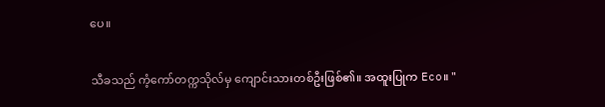ပေ။

သီခသည် ကံ့ကော်တက္ကသိုလ်မှ ကျောင်းသားတစ်ဦးဖြစ်၏။ အထူးပြုက Eco။ "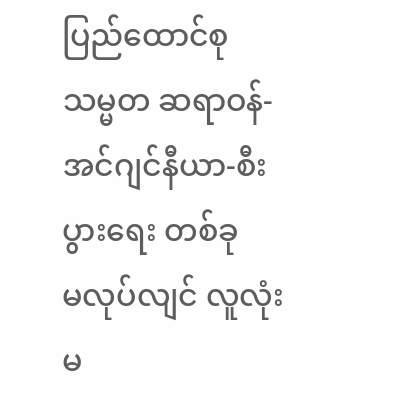ပြည်ထောင်စု သမ္မတ ဆရာဝန်-အင်ဂျင်နီယာ-စီးပွား‌ရေး တစ်ခုမ‌လုပ်လျင် လူလုံးမ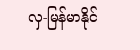လှ-မြန်မာနိုင်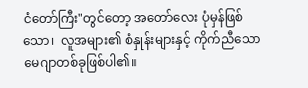ငံတော်ကြီး"တွင်တော့ အတော်လေး ပုံမှန်ဖြစ်သော၊  လူအများ၏ စံနှုန်းများနှင့် ကိုက်ညီသော မေဂျာတစ်ခုဖြစ်ပါ၏။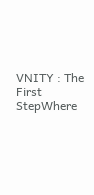VNITY : The First StepWhere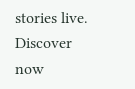stories live. Discover now